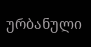ურბანული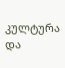კულტურა და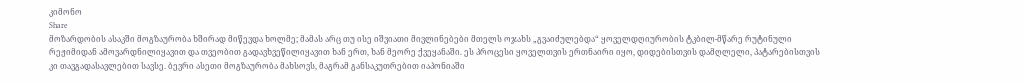კიმონო
Share
მოზარდობის ასაკში მოგზაურობა ხშირად მიწევდა ხოლმე; მამას არც თუ ისე იშვიათი მივლინებები მთელს ოჯახს „გვაიძულებდა“ ყოველდღიურობის ტკბილ-მწარე რუტინული რეჟიმიდან ამოვარდნილიყავით და თვეობით გადავხვეწილიყავით ხან ერთ, ხან მეორე ქვეყანაში. ეს პროცესი ყოველთვის ერთნაირი იყო, დიდებისთვის დამღლელი, პატარებისთვის კი თავგადასავლებით სავსე. ბევრი ასეთი მოგზაურობა მახსოვს, მაგრამ განსაკუთრებით იაპონიაში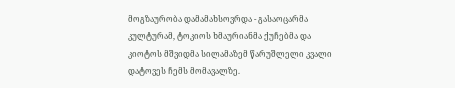მოგზაურობა დამამახსოვრდა - გასაოცარმა კულტურამ, ტოკიოს ხმაურიანმა ქუჩებმა და კიოტოს მშვიდმა სილამაზემ წარუშლელი კვალი დატოვეს ჩემს მომავალზე.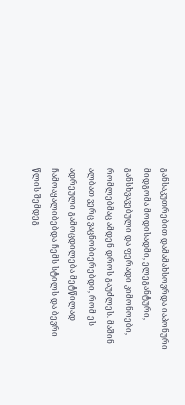განსაკუთრებით დამამახსოვრდა იაპონური მიდგომა მოდისადმი, ელეგანტური, განსხვავებული და ფერადი კიმონოები, რომლებმაც ამდენ დროს გაუძლეს. მაშინ ალბათ ვერც ვაცნობიერებდი, რომ ეს ადრეული გამოცდილება მეტწილად ჩამოაყალიბებდა ჩემს სტილს და ბევრი წლის შემდეგ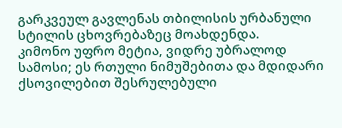გარკვეულ გავლენას თბილისის ურბანული სტილის ცხოვრებაზეც მოახდენდა.
კიმონო უფრო მეტია, ვიდრე უბრალოდ სამოსი; ეს რთული ნიმუშებითა და მდიდარი ქსოვილებით შესრულებული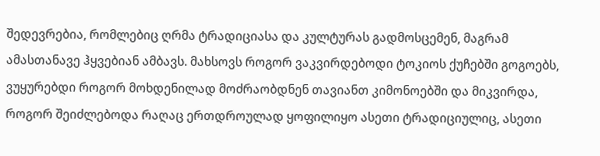შედევრებია, რომლებიც ღრმა ტრადიციასა და კულტურას გადმოსცემენ, მაგრამ ამასთანავე ჰყვებიან ამბავს. მახსოვს როგორ ვაკვირდებოდი ტოკიოს ქუჩებში გოგოებს, ვუყურებდი როგორ მოხდენილად მოძრაობდნენ თავიანთ კიმონოებში და მიკვირდა, როგორ შეიძლებოდა რაღაც ერთდროულად ყოფილიყო ასეთი ტრადიციულიც, ასეთი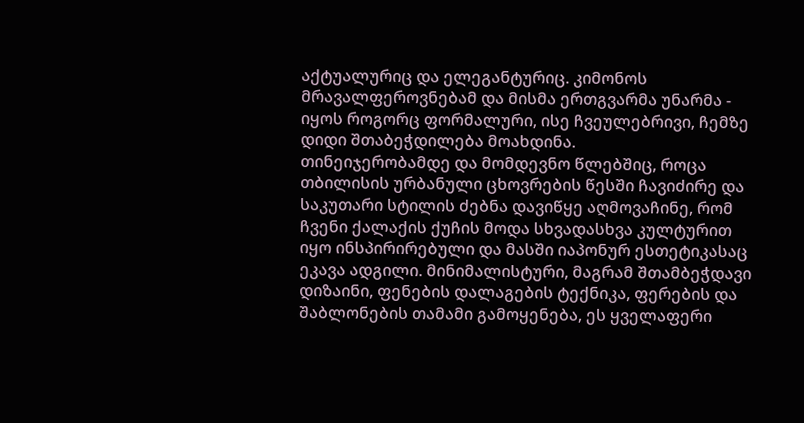აქტუალურიც და ელეგანტურიც. კიმონოს მრავალფეროვნებამ და მისმა ერთგვარმა უნარმა - იყოს როგორც ფორმალური, ისე ჩვეულებრივი, ჩემზე დიდი შთაბეჭდილება მოახდინა.
თინეიჯერობამდე და მომდევნო წლებშიც, როცა თბილისის ურბანული ცხოვრების წესში ჩავიძირე და საკუთარი სტილის ძებნა დავიწყე აღმოვაჩინე, რომ ჩვენი ქალაქის ქუჩის მოდა სხვადასხვა კულტურით იყო ინსპირირებული და მასში იაპონურ ესთეტიკასაც ეკავა ადგილი. მინიმალისტური, მაგრამ შთამბეჭდავი დიზაინი, ფენების დალაგების ტექნიკა, ფერების და შაბლონების თამამი გამოყენება, ეს ყველაფერი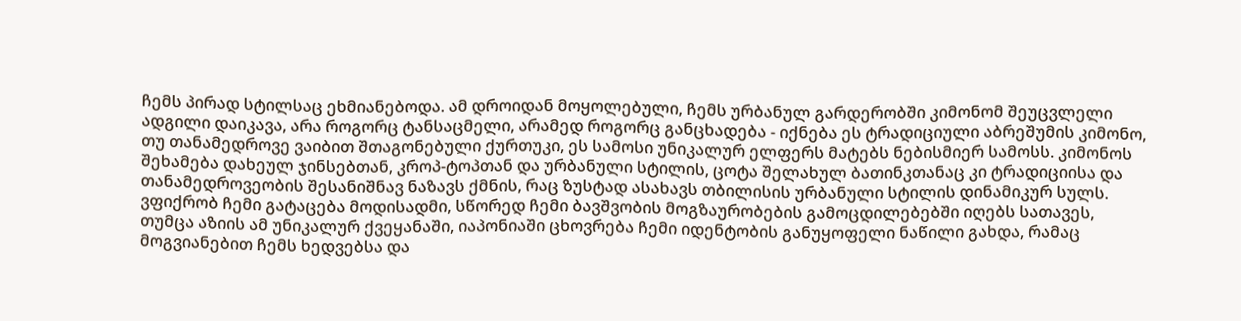ჩემს პირად სტილსაც ეხმიანებოდა. ამ დროიდან მოყოლებული, ჩემს ურბანულ გარდერობში კიმონომ შეუცვლელი ადგილი დაიკავა, არა როგორც ტანსაცმელი, არამედ როგორც განცხადება - იქნება ეს ტრადიციული აბრეშუმის კიმონო, თუ თანამედროვე ვაიბით შთაგონებული ქურთუკი, ეს სამოსი უნიკალურ ელფერს მატებს ნებისმიერ სამოსს. კიმონოს შეხამება დახეულ ჯინსებთან, კროპ-ტოპთან და ურბანული სტილის, ცოტა შელახულ ბათინკთანაც კი ტრადიციისა და თანამედროვეობის შესანიშნავ ნაზავს ქმნის, რაც ზუსტად ასახავს თბილისის ურბანული სტილის დინამიკურ სულს.
ვფიქრობ ჩემი გატაცება მოდისადმი, სწორედ ჩემი ბავშვობის მოგზაურობების გამოცდილებებში იღებს სათავეს, თუმცა აზიის ამ უნიკალურ ქვეყანაში, იაპონიაში ცხოვრება ჩემი იდენტობის განუყოფელი ნაწილი გახდა, რამაც მოგვიანებით ჩემს ხედვებსა და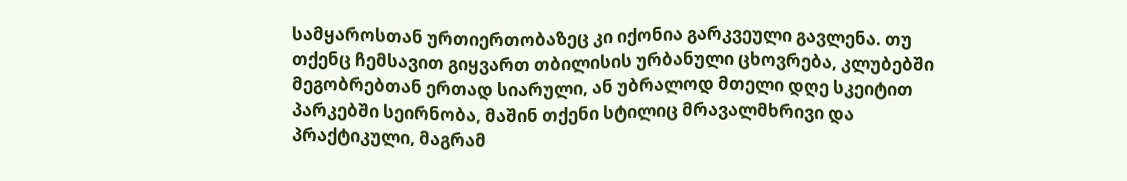სამყაროსთან ურთიერთობაზეც კი იქონია გარკვეული გავლენა. თუ თქენც ჩემსავით გიყვართ თბილისის ურბანული ცხოვრება, კლუბებში მეგობრებთან ერთად სიარული, ან უბრალოდ მთელი დღე სკეიტით პარკებში სეირნობა, მაშინ თქენი სტილიც მრავალმხრივი და პრაქტიკული, მაგრამ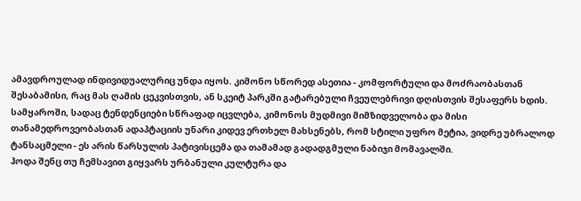ამავდროულად ინდივიდუალურიც უნდა იყოს. კიმონო სწორედ ასეთია - კომფორტული და მოძრაობასთან შესაბამისი, რაც მას ღამის ცეკვისთვის, ან სკეიტ პარკში გატარებული ჩვეულებრივი დღისთვის შესაფერს ხდის.
სამყაროში, სადაც ტენდენციები სწრაფად იცვლება, კიმონოს მუდმივი მიმზიდველობა და მისი თანამედროვეობასთან ადაპტაციის უნარი კიდევ ერთხელ მახსენებს, რომ სტილი უფრო მეტია, ვიდრე უბრალოდ ტანსაცმელი - ეს არის წარსულის პატივისცემა და თამამად გადადგმული ნაბიჯი მომავალში.
ჰოდა შენც თუ ჩემსავით გიყვარს ურბანული კულტურა და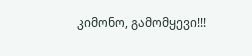კიმონო, გამომყევი!!!